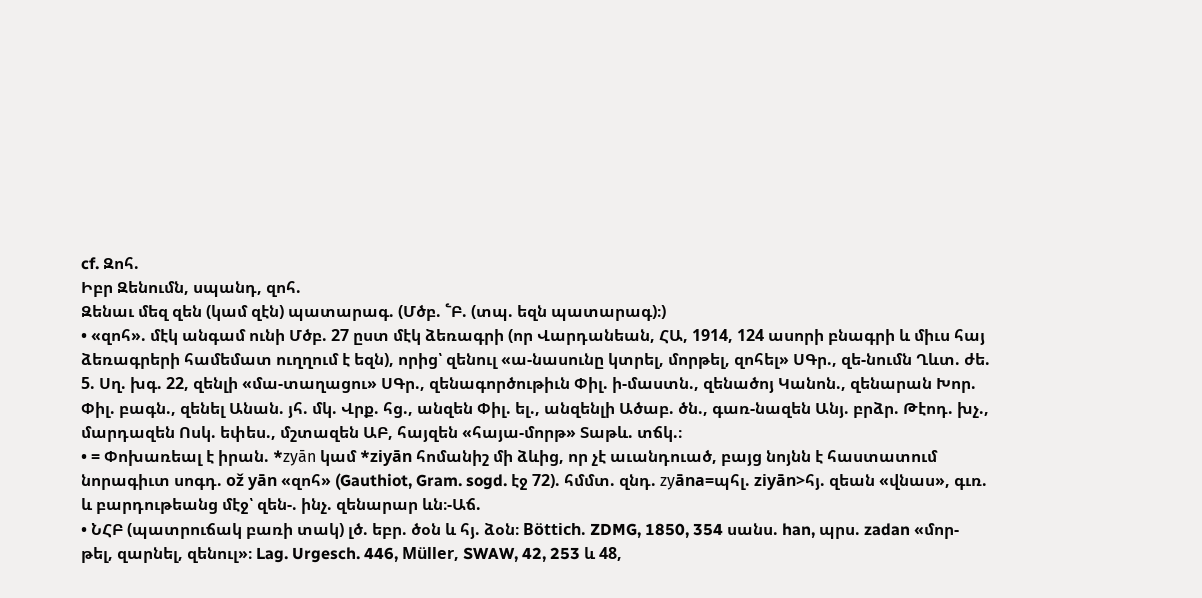cf. Զոհ.
Իբր Զենումն, սպանդ, զոհ.
Զենաւ մեզ զեն (կամ զէն) պատարագ. (Մծբ. ՟Բ. (տպ. եզն պատարագ)։)
• «զոհ». մէկ անգամ ունի Մծբ. 27 ըստ մէկ ձեռագրի (որ Վարդանեան, ՀԱ, 1914, 124 ասորի բնագրի և միւս հայ ձեռագրերի համեմատ ուղղում է եզն), որից՝ զենուլ «ա-նասունը կտրել, մորթել, զոհել» ՍԳր., զե-նումն Ղևտ. ժե. 5. Սղ. խգ. 22, զենլի «մա-տաղացու» ՍԳր., զենագործութիւն Փիլ. ի-մաստն., զենածոյ Կանոն., զենարան Խոր. Փիլ. բագն., զենել Անան. յհ. մկ. Վրք. հց., անզեն Փիլ. ել., անզենլի Ածաբ. ծն., գառ-նազեն Անյ. բրձր. Թէոդ. խչ., մարդազեն Ոսկ. եփես., մշտազեն ԱԲ, հայզեն «հայա-մորթ» Տաթև. տճկ.։
• = Փոխառեալ է իրան. *zуān կամ *ziyān հոմանիշ մի ձևից, որ չէ աւանդուած, բայց նոյնն է հաստատում նորագիւտ սոգդ. ož yān «զոհ» (Gauthiot, Gram. sogd. էջ 72). հմմտ. զնդ. zуāna=պհլ. ziyān>հյ. զեան «վնաս», գւռ. և բարդութեանց մէջ՝ զեն-. ինչ. զենարար ևն։-Աճ.
• ՆՀԲ (պատրուճակ բառի տակ) լծ. եբր. ծօն և հյ. ձօն։ Böttich. ZDMG, 1850, 354 սանս. han, պրս. zadan «մոր-թել, զարնել, զենուլ»։ Lag. Urgesch. 446, Müller, SWAW, 42, 253 և 48,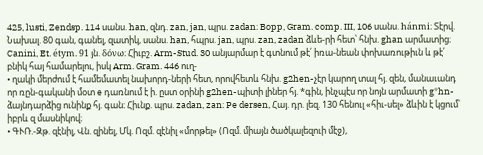425, lusti, Zendsp. 114 սանս. han, զնդ. zan, jan, պրս. zadan։ Bopp, Gram. comp. III, 106 սանս. hánmi։ Տէրվ. Նախալ. 80 գան, գանել, զատիկ, սանս. han, հպրս. jan, պրս. zan, zadan ձևե-րի հետ՝ հնխ. ghan արմատից։ Canini, Et. étym. 91 յն. δόνω։ Հիւբշ. Arm-Stud. 30 անյարմար է գտնում թէ՛ իռա-նեան փոխառութիւն և թէ՛ բնիկ հայ համարելու, իսկ Arm. Gram. 446 ուղ-
• ղակի մերժում է համեմատել նախորդ-ների հետ, որովհետև հնխ. g2hen-չէր կարող տալ հյ. զեն, մանաւանդ որ ռըն-գականի մօտ e դառնում է ի. ըստ օրինի g2hen-պիտի լիներ հյ. *գին, ինչպէս որ նոյն արմատի g*hn-ձայնդարձից ունինք հյ. գան։ Հիւնք. պրս. zadan, zan։ Pe dersen, Հայ. դր. լեզ. 130 հենուլ «հիւ-սել» ձևին է կցում՝ իբրև զ մասնիկով։
• ԳՒՌ.-Զթ. զէնիլ, Վն. զինել, Մկ. Ոզմ. զէնիլ «մորթել» (Ոզմ. միայն ծածկալեզուի մէջ),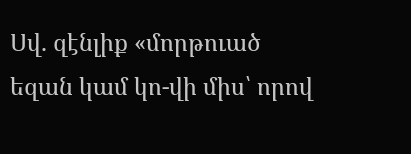Սվ. զէնլիք «մորթուած եզան կամ կո-վի միս՝ որով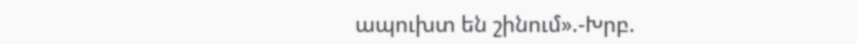ապուխտ են շինում».-Խրբ.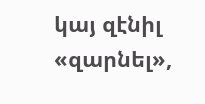կայ զէնիլ «զարնել»,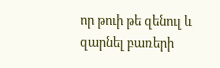որ թուի թե զենուլ և զարնել բառերի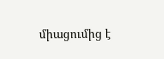միացումից է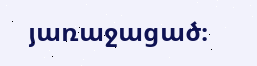յառաջացած։